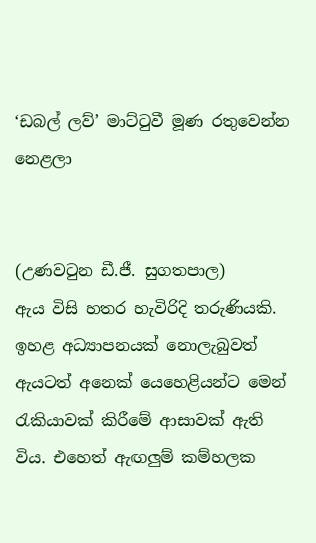‘ඩබල් ලව්’ මාට්ටුවී මූණ රතුවෙන්න නෙළලා


(උණවටුන ඩී.ජී. සුගතපාල)
ඇය විසි හතර හැවිරිදි තරුණියකි. ඉහළ අධ්‍යාපනයක් නොලැබුවත් ඇයටත් අනෙක් යෙහෙළියන්ට මෙන් රැකියාවක් කිරීමේ ආසාවක් ඇති විය. එහෙත් ඇඟලු‍ම් කම්හලක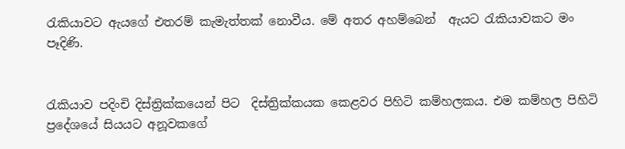රැකියාවට ඇයගේ එතරම් කැමැත්තක් නොවීය. මේ අතර අහම්බෙන්  ඇයට රැකියාවකට මං පෑදිණි.


රැකියාව පදිංචි දිස්ත්‍රික්කයෙන් පිට  දිස්ත්‍රික්කයක කෙළවර පිහිටි කම්හලකය. එම කම්හල පිහිටි ප්‍රදේශයේ සියයට අනූවකගේ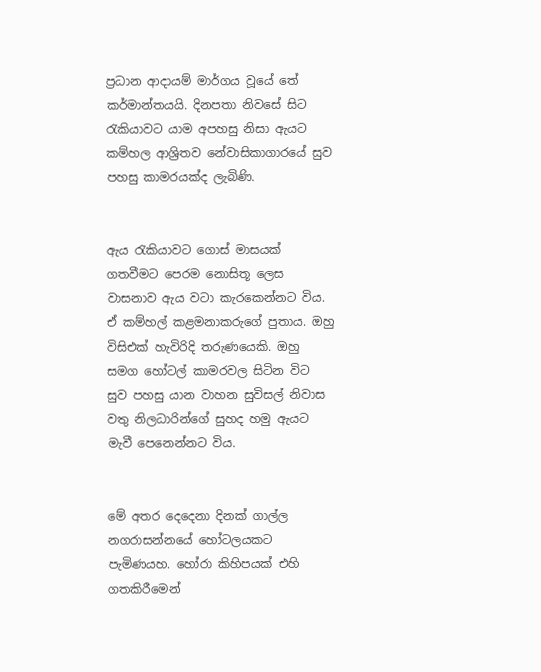ප්‍රධාන ආදායම් මාර්ගය වූයේ තේ කර්මාන්තයයි. දිනපතා නිවසේ සිට රැකියාවට යාම අපහසු නිසා ඇයට කම්හල ආශ්‍රිතව නේවාසිකාගාරයේ සුව පහසු කාමරයක්ද ලැබිණි.


ඇය රැකියාවට ගොස් මාසයක් ගතවීමට පෙරම නොසිතූ ලෙස වාසනාව ඇය වටා කැරකෙන්නට විය. ඒ කම්හල් කළමනාකරුගේ පුතාය. ඔහු විසිඑක් හැවිරිදි තරුණයෙකි. ඔහු සමග හෝටල් කාමරවල සිටින විට  සුව පහසු යාන වාහන සුවිසල් නිවාස වතු නිලධාරින්ගේ සුහද හමු ඇයට මැවී පෙනෙන්නට විය.


මේ අතර දෙදෙනා දිනක් ගාල්ල නගරාසන්නයේ හෝටලයකට පැමිණයහ. හෝරා කිහිපයක් එහි ගතකිරීමෙන්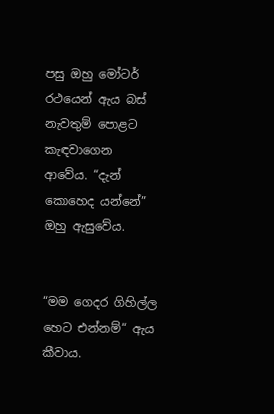පසු ඔහු මෝටර් රථයෙන් ඇය බස් නැවතුම් පොළට කැඳවාගෙන ආවේය. “දැන් කොහෙද යන්නේ” ඔහු ඇසුවේය.


“මම ගෙදර ගිහිල්ල හෙට එන්නම්“ ඇය කීවාය.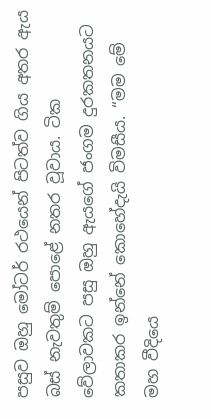පසුව ඔහු මෝටර් රථයෙන් පිටත්ව ගිය අතර ඇය බස් නැවතුම් පොළේ නතර වූවාය. ටික වේලාවකට පසු ඔහු ඇයගේ ජංගම දුරකතනයට කතාකර ඉන්නේ කොහේදැයි විමසීය. “මම මේ මහ වීදියෙ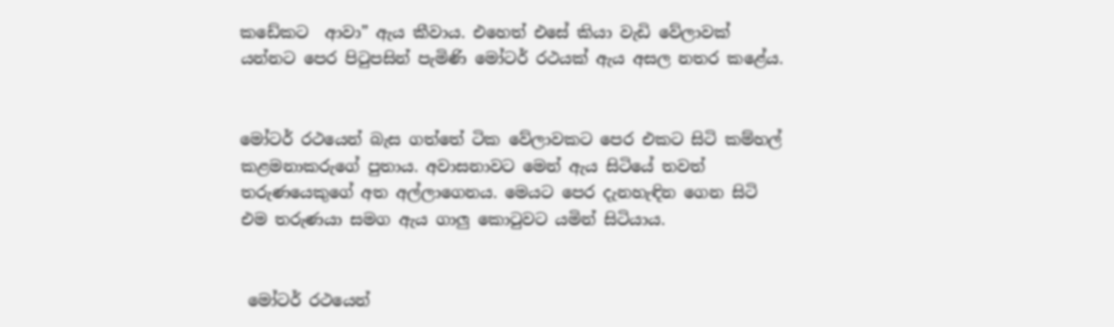කඩේකට  ආවා” ඇය කීවාය. එහෙත් එසේ කියා වැඩි වේලාවක් යන්නට පෙර පිටුපසින් පැමිණි මෝටර් රථයක් ඇය අසල නතර කළේය.


මෝටර් රථයෙන් බැස ගත්තේ ටික වේලාවකට පෙර එකට සිටි කම්හල් කළමනාකරුගේ පුතාය. අවාසනාවට මෙන් ඇය සිටියේ තවත් තරුණයෙකුගේ අත අල්ලාගෙනය. මෙයට පෙර දැනහැඳින ගෙන සිටි එම තරුණයා සමග ඇය ගාලු‍ කොටුවට යමින් සිටියාය.


 මෝටර් රථයෙන්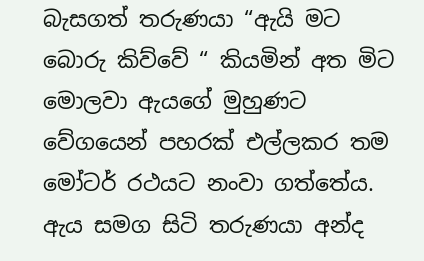බැසගත් තරුණයා “ඇයි මට බොරු කිව්වේ “ කියමින් අත මිට මොලවා ඇයගේ මුහුණට වේගයෙන් පහරක් එල්ලකර තම  මෝටර් රථයට නංවා ගත්තේය. ඇය සමග සිටි තරුණයා අන්ද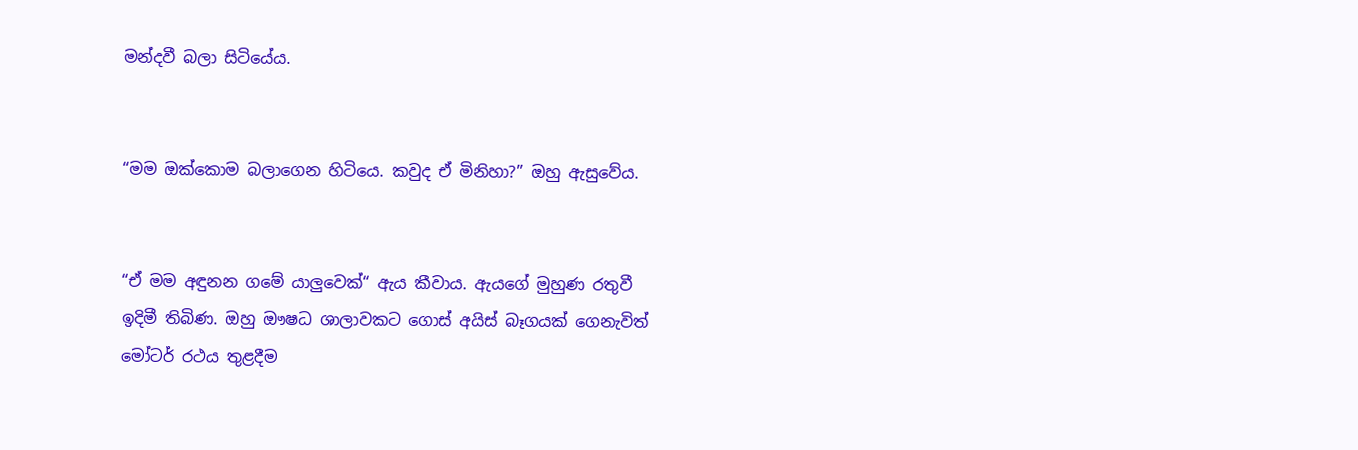මන්දවී බලා සිටියේය.


“මම ඔක්කොම බලාගෙන හිටියෙ. කවුද ඒ මිනිහා?” ඔහු ඇසුවේය.


“ඒ මම අඳුනන ගමේ යාලු‍වෙක්“ ඇය කීවාය. ඇයගේ මුහුණ රතුවී ඉදිමී තිබිණ. ඔහු ඖෂධ ශාලාවකට ගොස් අයිස් බෑගයක් ගෙනැවිත් මෝටර් රථය තුළදීම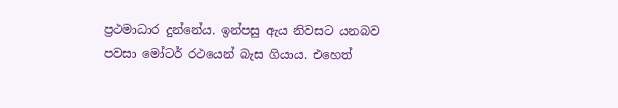ප්‍රථමාධාර දුන්නේය. ඉන්පසු ඇය නිවසට යනබව පවසා මෝටර් රථයෙන් බැස ගියාය. එහෙත්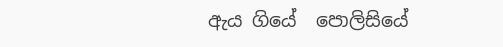ඇය ගියේ  පොලිසියේ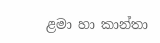ළමා හා කාන්තා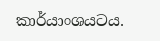කාර්යාංශයටය.